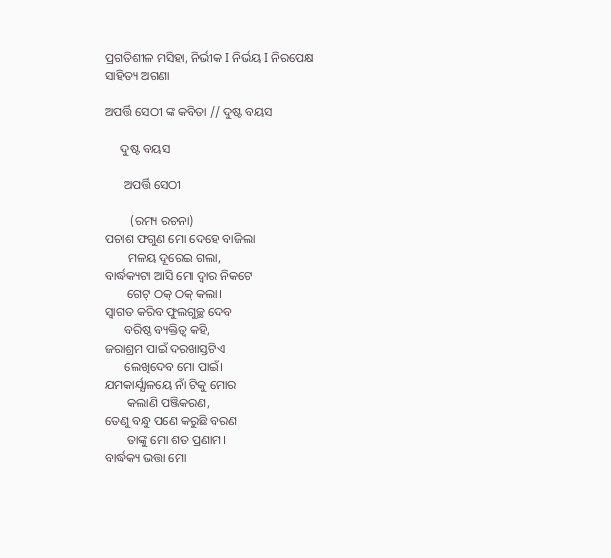ପ୍ରଗତିଶୀଳ ମସିହା, ନିର୍ଭୀକ I ନିର୍ଭୟ I ନିରପେକ୍ଷ
ସାହିତ୍ୟ ଅଗଣା

ଅପର୍ତ୍ତି ସେଠୀ ଙ୍କ କବିତା // ଦୁଷ୍ଟ ବୟସ

     ଦୁଷ୍ଟ ବୟସ

      ଅପର୍ତ୍ତି ସେଠୀ

        (ରମ୍ୟ ରଚନା)
ପଚାଶ ଫଗୁଣ ମୋ ଦେହେ ବାଜିଲା
       ମଳୟ ଦୂରେଇ ଗଲା,
ବାର୍ଦ୍ଧକ୍ୟଟା ଆସି ମୋ ଦ୍ଵାର ନିକଟେ
       ଗେଟ୍ ଠକ୍ ଠକ୍ କଲା।
ସ୍ଵାଗତ କରିବ ଫୁଲଗୁଚ୍ଛ ଦେବ
      ବରିଷ୍ଠ ବ୍ୟକ୍ତିତ୍ଵ କହି,
ଜରାଶ୍ରମ ପାଇଁ ଦରଖାସ୍ତଟିଏ
      ଲେଖିଦେବ ମୋ ପାଇଁ।
ଯମକାର୍ଯ୍ଯାଳୟେ ନାଁ ଟିକୁ ମୋର
       କଲାଣି ପଞ୍ଜିକରଣ,
ତେଣୁ ବନ୍ଧୁ ପଣେ କରୁଛି ବରଣ
       ତାଙ୍କୁ ମୋ ଶତ ପ୍ରଣାମ।
ବାର୍ଦ୍ଧକ୍ୟ ଭତ୍ତା ମୋ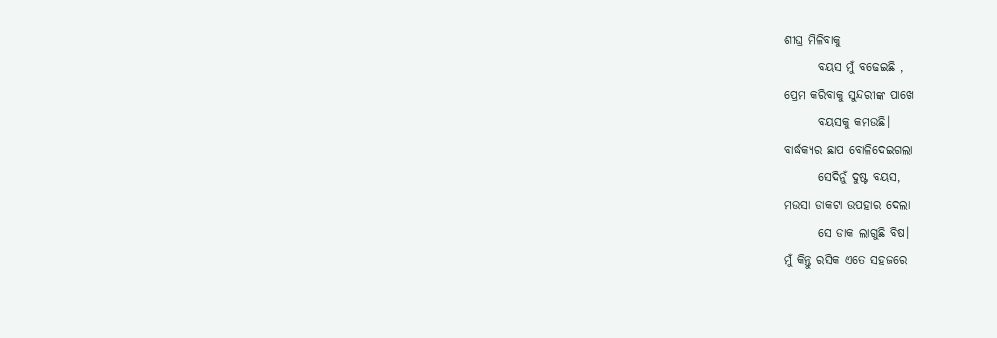ଶୀଘ୍ର ମିଳିବାକୁ
       ବୟସ ମୁଁ ବଢେଇଛି ,
ପ୍ରେମ କରିବାକୁ ସୁନ୍ଦରୀଙ୍କ ପାଖେ
       ବୟସକୁ କମ‌ଉଛି।
ବାର୍ଦ୍ଧକ୍ୟର ଛାପ ବୋଳିଦେଇଗଲା
       ସେଦିନୁଁ ଦୁଷ୍ଟ ବୟସ,
ମ‌ଉସା ଡାକଟା ଉପହାର ଦେଲା
       ସେ ଡାକ ଲାଗୁଛି ବିଷ।
ମୁଁ କିନ୍ତୁ ରସିକ ଏତେ ସହଜରେ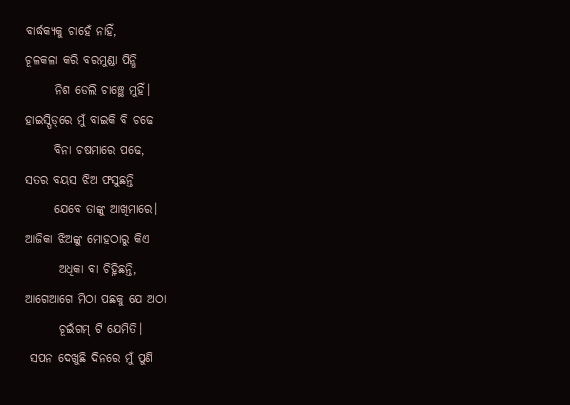ବାର୍ଦ୍ଧକ୍ୟକୁ ଚାହେଁ ନାହିଁ,
ଚୂଳକଳା କରି ବରମୁଣ୍ଡା ପିନ୍ଧି
      ନିଶ ଡେଲି ଚାଞ୍ଛେ ମୁହିଁ।
ହାଇସ୍ପିଡ୍‌ରେ ମୁଁ ବାଇକି ବି ଚଢେ
      ବିନା ଚଷମାରେ ପଢେ,
ସତର ବୟସ ଝିଅ ଫସୁଛନ୍ତି
      ଯେବେ ତାଙ୍କୁ ଆଖିମାରେ।
ଆଜିକା ଝିଅଙ୍କୁ ମୋହଠାରୁ କିଏ
       ଅଧିକା ବା ଚିହ୍ନିଛନ୍ତି,
ଆଗେଆଗେ ମିଠା ପଛକୁ ଯେ ଅଠା
       ଚୂଇଁଗମ୍ ଟି ଯେମିତି।
 ସପନ ଦେଖୁଛି ଦିନରେ ମୁଁ ପୁଣି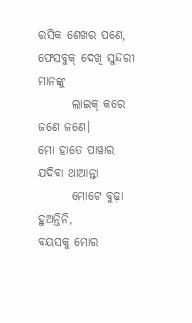ରସିକ ଶେଖର ପଣେ,
ଫେସବୁକ୍ ଦେଖି ସୁନ୍ଦରୀ ମାନଙ୍କୁ
       ଲାଇକ୍ କରେ ଜଣେ ଜଣେ।
ମୋ ହାତେ ପାୱାର ଯଦିବା ଥାଆନ୍ତା
       ମୋଟେ ବୁଢ଼ା ହୁଅନ୍ତିନି,
ବୟସକୁ ମୋର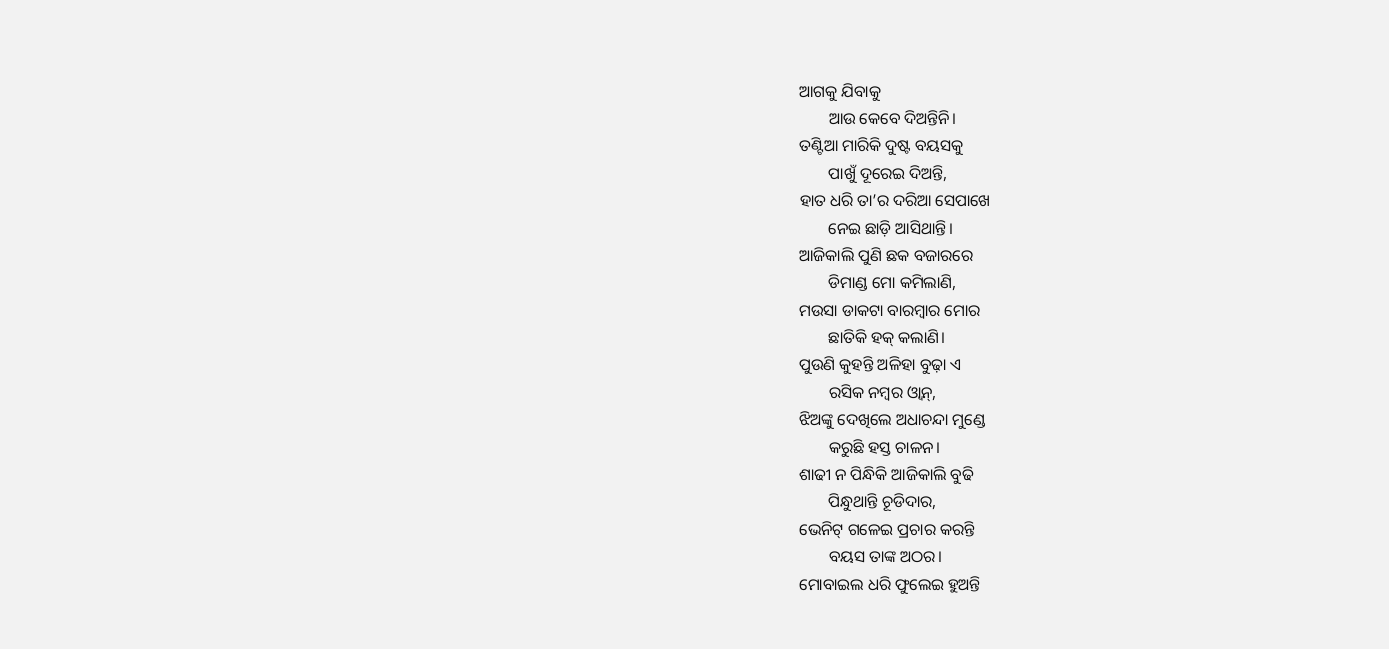ଆଗକୁ ଯିବାକୁ
       ଆଉ କେବେ ଦିଅନ୍ତିନି।
ତଣ୍ଟିଆ ମାରିକି ଦୁଷ୍ଟ ବୟସକୁ
       ପାଖୁଁ ଦୂରେଇ ଦିଅନ୍ତି,
ହାତ ଧରି ତା’ର ଦରିଆ ସେପାଖେ
       ନେଇ ଛାଡ଼ି ଆସିଥାନ୍ତି।
ଆଜିକାଲି ପୁଣି ଛକ ବଜାରରେ
       ଡିମାଣ୍ଡ ମୋ କମିଲାଣି,
ମ‌ଉସା ଡାକଟା ବାରମ୍ବାର ମୋର
       ଛାତିକି ହକ୍ କଲାଣି।
ପୁଉଣି କୁହନ୍ତି ଅଳିହା ବୁଢ଼ା ଏ
       ରସିକ ନମ୍ବର ଓ୍ଵାନ୍,
ଝିଅଙ୍କୁ ଦେଖିଲେ ଅଧାଚନ୍ଦା ମୁଣ୍ଡେ
       କରୁଛି ହସ୍ତ ଚାଳନ।
ଶାଢୀ ନ ପିନ୍ଧିକି ଆଜିକାଲି ବୁଢି
       ପିନ୍ଧୁଥାନ୍ତି ଚୂଡିଦାର,
ଭେନିଟ୍ ଗଳେଇ ପ୍ରଚାର କରନ୍ତି
       ବୟସ ତାଙ୍କ ଅଠର।
ମୋବାଇଲ ଧରି ଫୁଲେଇ ହୁଅନ୍ତି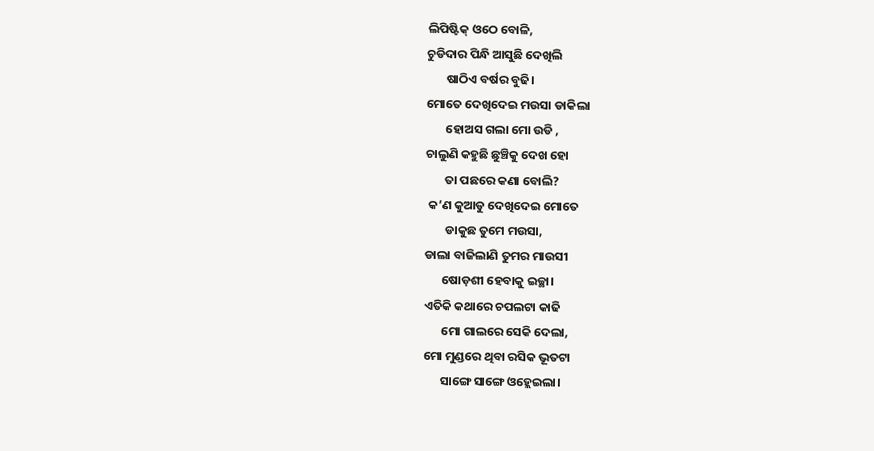ଲିପିଷ୍ଟିକ୍ ଓଠେ ବୋଳି,
ଚୁଡିଦାର ପିନ୍ଧି ଆସୁଛି ଦେଖିଲି
       ଷାଠିଏ ବର୍ଷର ବୁଢି।
ମୋତେ ଦେଖିଦେଇ ମ‌ଉସା ଡାକିଲା
       ହୋଅସ ଗଲା ମୋ ଉଡି ,
ଚାଲୁଣି କହୁଛି ଛୁଞ୍ଚିକୁ ଦେଖ ହୋ
       ତା ପଛରେ କଣା ବୋଲି?
 କ’ଣ କୁଆଡୁ ଦେଖିଦେଇ ମୋତେ
       ଡାକୁଛ ତୁମେ ମ‌ଉସା,
ଡାଲା ବାଜିଲାଣି ତୁମର ମାଉସୀ
      ଷୋଡ଼ଶୀ ହେବାକୁ ଇଚ୍ଛା।
ଏତିକି କଥାରେ ଚପଲଟା କାଢି
      ମୋ ଗାଲରେ ସେକି‌ ଦେଲା,
ମୋ ମୁଣ୍ଡରେ ଥିବା ରସିକ ଭୂତଟା
      ସାଙ୍ଗେ‌ ସାଙ୍ଗେ ଓହ୍ଲେଇଲା।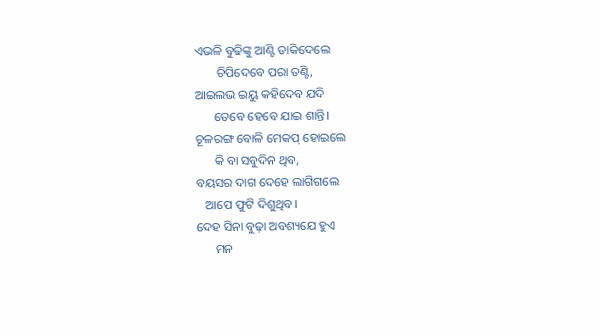ଏଭଳି ବୁଢିଙ୍କୁ ଆଣ୍ଟି ଡାକିଦେଲେ
       ଚିପିଦେବେ ପରା ତଣ୍ଟି,
ଆଇଲଭ ଇୟୁ କହିଦେବ ଯଦି
      ତେବେ ହେବେ ଯାଇ ଶାନ୍ତି।
ଚୂଳରଙ୍ଗ ବୋଳି ମେକପ୍ ହୋଇଲେ
      କି ବା ସବୁଦିନ ଥିବ,
ବୟସର ଦାଗ ଦେହେ ଲାଗିଗଲେ
   ଆପେ ଫୁଟି ଦିଶୁଥିବ।
ଦେହ ସିନା ବୁଢ଼ା ଅବଶ୍ୟଯେ ହୁଏ
      ମନ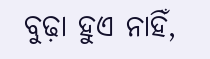ବୁଢ଼ା ହୁଏ ନାହିଁ,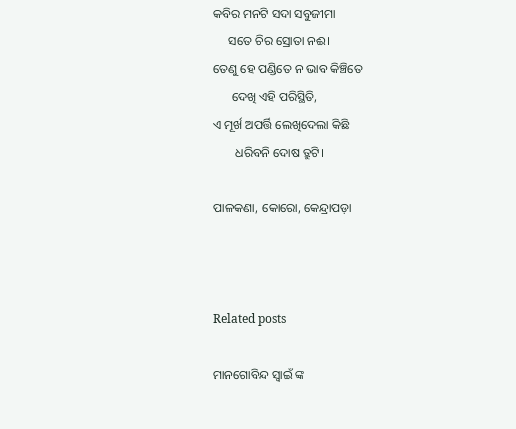କବିର ମନଟି ସଦା ସବୁଜୀମା
     ସତେ ଚିର ସ୍ରୋତା ନ‌ଈ।
ତେଣୁ ହେ‌ ପଣ୍ଡିତେ ନ ଭାବ କିଞ୍ଚିତେ
      ଦେଖି ଏହି ପରିସ୍ଥିତି,
ଏ ମୂର୍ଖ ଅପର୍ତ୍ତି ଲେଖିଦେଲା‌ କିଛି
       ଧରିବନି ଦୋଷ ତ୍ରୁଟି।

ପାଳକଣା‌, କୋରୋ‌, କେନ୍ଦ୍ରାପଡ଼ା



Related posts

ମାନଗୋବିନ୍ଦ ସ୍ବାଇଁ ଙ୍କ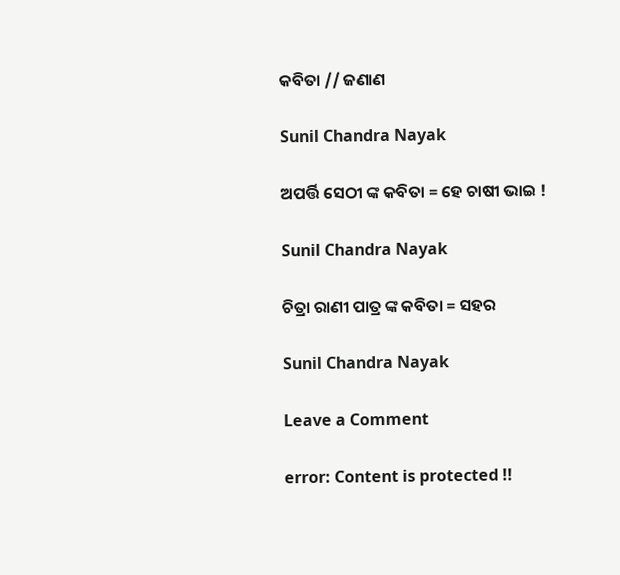କବିତା // ଜଣାଣ

Sunil Chandra Nayak

ଅପର୍ତ୍ତି ସେଠୀ ଙ୍କ କବିତା = ହେ ଚାଷୀ ଭାଇ !

Sunil Chandra Nayak

ଚିତ୍ରା ରାଣୀ ପାତ୍ର ଙ୍କ କବିତା = ସହର

Sunil Chandra Nayak

Leave a Comment

error: Content is protected !!